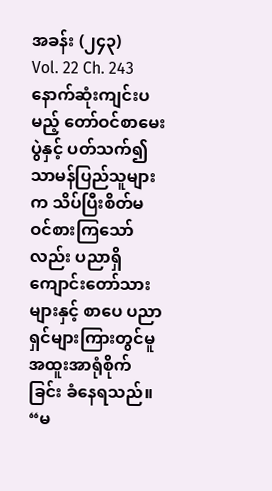အခန်း (၂၄၃)
Vol. 22 Ch. 243
နောက်ဆုံးကျင်းပမည့် တော်ဝင်စာမေးပွဲနှင့် ပတ်သက်၍ သာမန်ပြည်သူများက သိပ်ပြီးစိတ်မဝင်စားကြသော်လည်း ပညာရှိကျောင်းတော်သားများနှင့် စာပေ ပညာရှင်များကြားတွင်မူ အထူးအာရုံစိုက်ခြင်း ခံနေရသည်။
“မ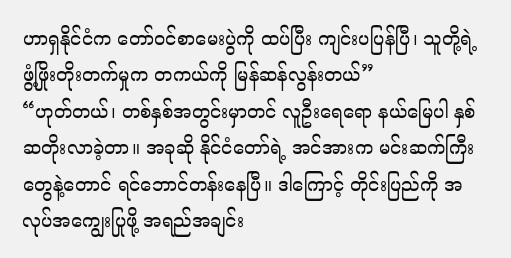ဟာရှနိုင်ငံက တော်ဝင်စာမေးပွဲကို ထပ်ပြီး ကျင်းပပြန်ပြီ၊ သူတို့ရဲ့ ဖွံ့ဖြိုးတိုးတက်မှုက တကယ်ကို မြန်ဆန်လွန်းတယ်”
“ဟုတ်တယ်၊ တစ်နှစ်အတွင်းမှာတင် လူဦးရေရော နယ်မြေပါ နှစ်ဆတိုးလာခဲ့တာ။ အခုဆို နိုင်ငံတော်ရဲ့ အင်အားက မင်းဆက်ကြီးတွေနဲ့တောင် ရင်ဘောင်တန်းနေပြီ။ ဒါကြောင့် တိုင်းပြည်ကို အလုပ်အကျွေးပြုဖို့ အရည်အချင်း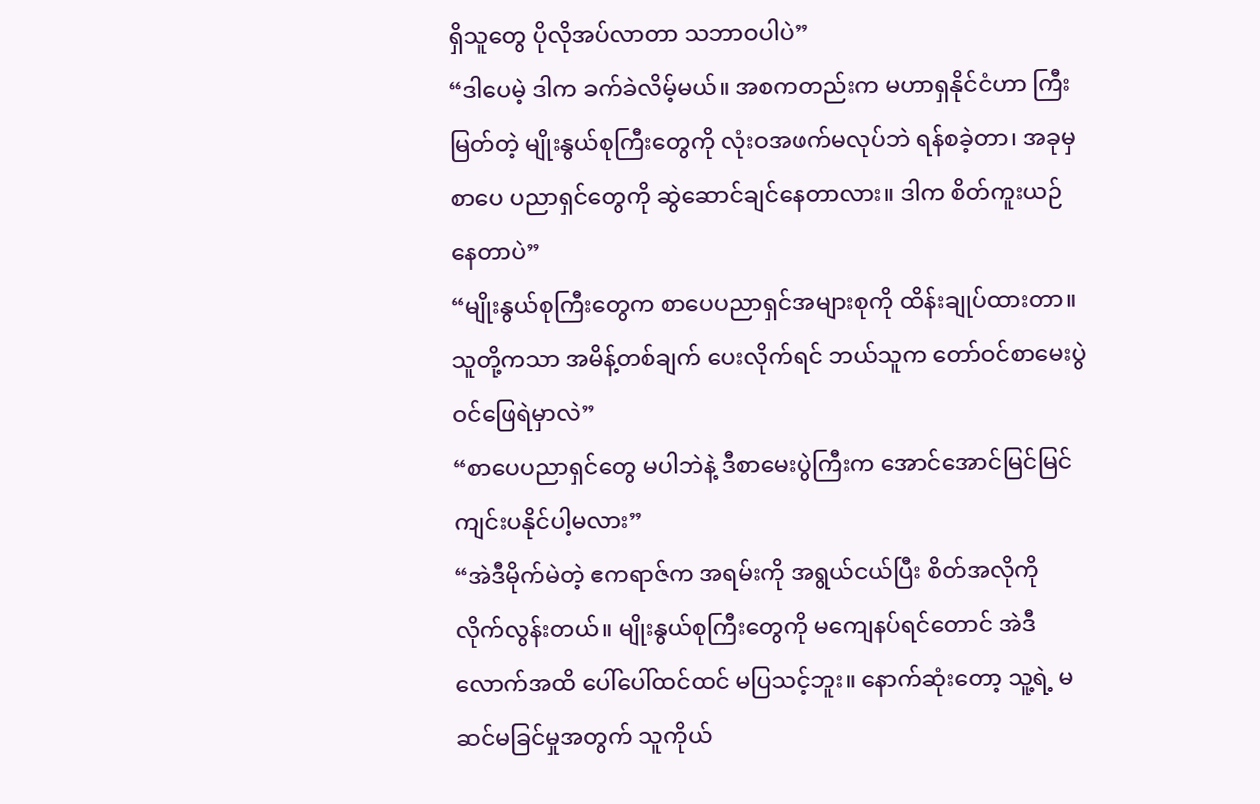ရှိသူတွေ ပိုလိုအပ်လာတာ သဘာဝပါပဲ”
“ဒါပေမဲ့ ဒါက ခက်ခဲလိမ့်မယ်။ အစကတည်းက မဟာရှနိုင်ငံဟာ ကြီးမြတ်တဲ့ မျိုးနွယ်စုကြီးတွေကို လုံးဝအဖက်မလုပ်ဘဲ ရန်စခဲ့တာ၊ အခုမှ စာပေ ပညာရှင်တွေကို ဆွဲဆောင်ချင်နေတာလား။ ဒါက စိတ်ကူးယဉ်နေတာပဲ”
“မျိုးနွယ်စုကြီးတွေက စာပေပညာရှင်အများစုကို ထိန်းချုပ်ထားတာ။ သူတို့ကသာ အမိန့်တစ်ချက် ပေးလိုက်ရင် ဘယ်သူက တော်ဝင်စာမေးပွဲ ဝင်ဖြေရဲမှာလဲ”
“စာပေပညာရှင်တွေ မပါဘဲနဲ့ ဒီစာမေးပွဲကြီးက အောင်အောင်မြင်မြင် ကျင်းပနိုင်ပါ့မလား”
“အဲဒီမိုက်မဲတဲ့ ဧကရာဇ်က အရမ်းကို အရွယ်ငယ်ပြီး စိတ်အလိုကို လိုက်လွန်းတယ်။ မျိုးနွယ်စုကြီးတွေကို မကျေနပ်ရင်တောင် အဲဒီလောက်အထိ ပေါ်ပေါ်ထင်ထင် မပြသင့်ဘူး။ နောက်ဆုံးတော့ သူ့ရဲ့ မဆင်မခြင်မှုအတွက် သူကိုယ်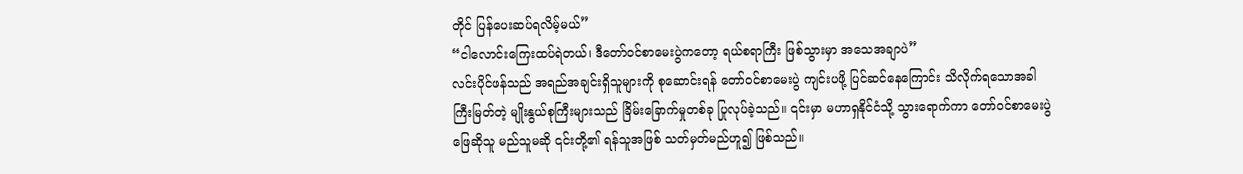တိုင် ပြန်ပေးဆပ်ရလိမ့်မယ်”
“ငါလောင်းကြေးထပ်ရဲတယ်၊ ဒီတော်ဝင်စာမေးပွဲကတော့ ရယ်စရာကြီး ဖြစ်သွားမှာ အသေအချာပဲ”
လင်းပိုင်ဖန်သည် အရည်အချင်းရှိသူများကို စုဆောင်းရန် တော်ဝင်စာမေးပွဲ ကျင်းပဖို့ ပြင်ဆင်နေကြောင်း သိလိုက်ရသောအခါ ကြီးမြတ်တဲ့ မျိုးနွယ်စုကြီးများသည် ခြိမ်းခြောက်မှုတစ်ခု ပြုလုပ်ခဲ့သည်။ ၎င်းမှာ မဟာရှနိုင်ငံသို့ သွားရောက်ကာ တော်ဝင်စာမေးပွဲ ဖြေဆိုသူ မည်သူမဆို ၎င်းတို့၏ ရန်သူအဖြစ် သတ်မှတ်မည်ဟူ၍ ဖြစ်သည်။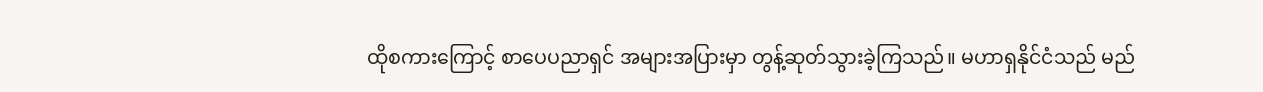ထိုစကားကြောင့် စာပေပညာရှင် အများအပြားမှာ တွန့်ဆုတ်သွားခဲ့ကြသည်။ မဟာရှနိုင်ငံသည် မည်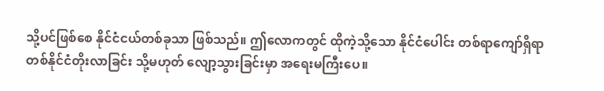သို့ပင်ဖြစ်စေ နိုင်ငံငယ်တစ်ခုသာ ဖြစ်သည်။ ဤလောကတွင် ထိုကဲ့သို့သော နိုင်ငံပေါင်း တစ်ရာကျော်ရှိရာ တစ်နိုင်ငံတိုးလာခြင်း သို့မဟုတ် လျော့သွားခြင်းမှာ အရေးမကြီးပေ။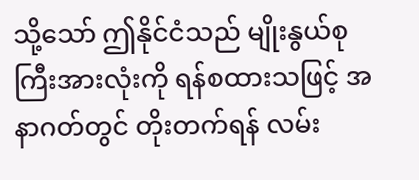သို့သော် ဤနိုင်ငံသည် မျိုးနွယ်စုကြီးအားလုံးကို ရန်စထားသဖြင့် အနာဂတ်တွင် တိုးတက်ရန် လမ်း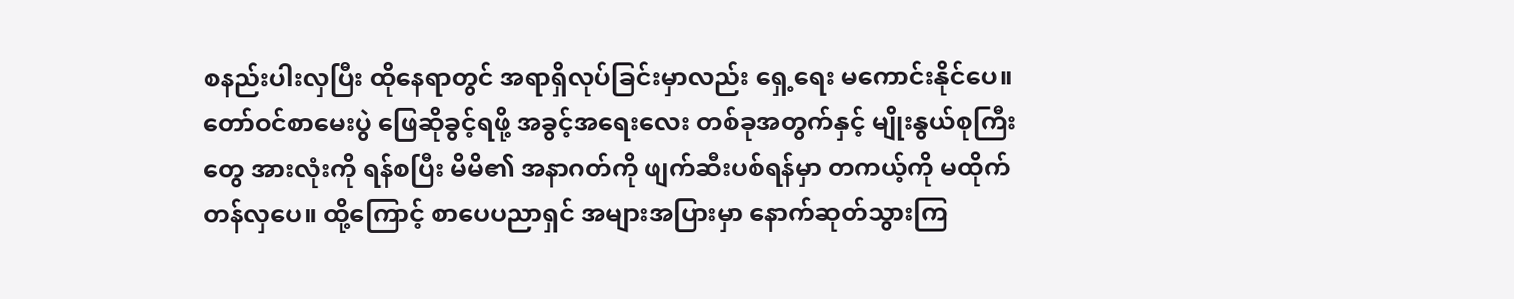စနည်းပါးလှပြီး ထိုနေရာတွင် အရာရှိလုပ်ခြင်းမှာလည်း ရှေ့ရေး မကောင်းနိုင်ပေ။ တော်ဝင်စာမေးပွဲ ဖြေဆိုခွင့်ရဖို့ အခွင့်အရေးလေး တစ်ခုအတွက်နှင့် မျိုးနွယ်စုကြီးတွေ အားလုံးကို ရန်စပြီး မိမိ၏ အနာဂတ်ကို ဖျက်ဆီးပစ်ရန်မှာ တကယ့်ကို မထိုက်တန်လှပေ။ ထို့ကြောင့် စာပေပညာရှင် အများအပြားမှာ နောက်ဆုတ်သွားကြ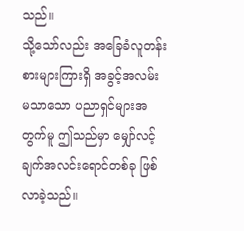သည်။
သို့သော်လည်း အခြေခံလူတန်းစားများကြားရှိ အခွင့်အလမ်း မသာသော ပညာရှင်များအတွက်မူ ဤသည်မှာ မျှော်လင့်ချက်အလင်းရောင်တစ်ခု ဖြစ်လာခဲ့သည်။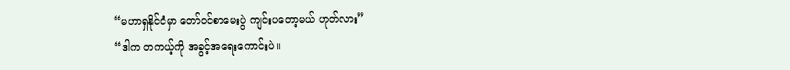“မဟာရှနိုင်ငံမှာ တော်ဝင်စာမေးပွဲ ကျင်းပတော့မယ် ဟုတ်လား”
“ဒါက တကယ့်ကို အခွင့်အရေးကောင်းပဲ။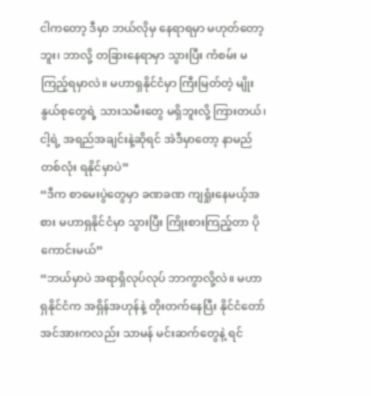ငါကတော့ ဒီမှာ ဘယ်လိုမှ နေရာရမှာ မဟုတ်တော့ဘူး၊ ဘာလို့ တခြားနေရာမှာ သွားပြီး ကံစမ်း မကြည့်ရမှာလဲ။ မဟာရှနိုင်ငံမှာ ကြီးမြတ်တဲ့ မျိုးနွယ်စုတွေရဲ့ သားသမီးတွေ မရှိဘူးလို့ ကြားတယ်၊ ငါ့ရဲ့ အရည်အချင်းနဲ့ဆိုရင် အဲဒီမှာတော့ နာမည်တစ်လုံး ရနိုင်မှာပဲ”
“ဒီက စာမေးပွဲတွေမှာ ခဏခဏ ကျရှုံးနေမယ့်အစား မဟာရှနိုင်ငံမှာ သွားပြီး ကြိုးစားကြည့်တာ ပိုကောင်းမယ်”
“ဘယ်မှာပဲ အရာရှိလုပ်လုပ် ဘာကွာလို့လဲ။ မဟာရှနိုင်ငံက အရှိန်အဟုန်နဲ့ တိုးတက်နေပြီး နိုင်ငံတော် အင်အားကလည်း သာမန် မင်းဆက်တွေနဲ့ ရင်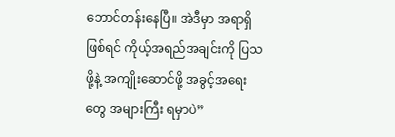ဘောင်တန်းနေပြီ။ အဲဒီမှာ အရာရှိဖြစ်ရင် ကိုယ့်အရည်အချင်းကို ပြသဖို့နဲ့ အကျိုးဆောင်ဖို့ အခွင့်အရေးတွေ အများကြီး ရမှာပဲ”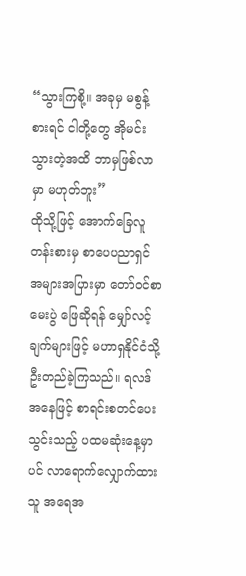“သွားကြစို့။ အခုမှ မစွန့်စားရင် ငါတို့တွေ အိုမင်းသွားတဲ့အထိ ဘာမှဖြစ်လာမှာ မဟုတ်ဘူး”
ထိုသို့ဖြင့် အောက်ခြေလူတန်းစားမှ စာပေပညာရှင် အများအပြားမှာ တော်ဝင်စာမေးပွဲ ဖြေဆိုရန် မျှော်လင့်ချက်များဖြင့် မဟာရှနိုင်ငံသို့ ဦးတည်ခဲ့ကြသည်။ ရလဒ်အနေဖြင့် စာရင်းစတင်ပေးသွင်းသည့် ပထမဆုံးနေ့မှာပင် လာရောက်လျှောက်ထားသူ အရေအ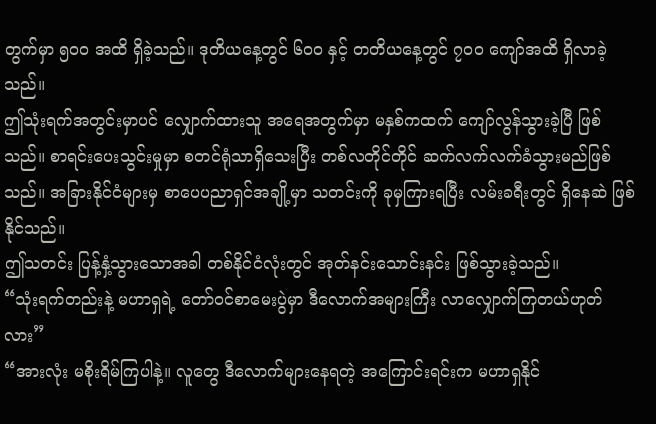တွက်မှာ ၅၀၀ အထိ ရှိခဲ့သည်။ ဒုတိယနေ့တွင် ၆၀၀ နှင့် တတိယနေ့တွင် ၇၀၀ ကျော်အထိ ရှိလာခဲ့သည်။
ဤသုံးရက်အတွင်းမှာပင် လျှောက်ထားသူ အရေအတွက်မှာ မနှစ်ကထက် ကျော်လွန်သွားခဲ့ပြီ ဖြစ်သည်။ စာရင်းပေးသွင်းမှုမှာ စတင်ရုံသာရှိသေးပြီး တစ်လတိုင်တိုင် ဆက်လက်လက်ခံသွားမည်ဖြစ်သည်။ အခြားနိုင်ငံများမှ စာပေပညာရှင်အချို့မှာ သတင်းကို ခုမှကြားရပြီး လမ်းခရီးတွင် ရှိနေဆဲ ဖြစ်နိုင်သည်။
ဤသတင်း ပြန့်နှံ့သွားသောအခါ တစ်နိုင်ငံလုံးတွင် အုတ်နင်းသောင်းနင်း ဖြစ်သွားခဲ့သည်။
“သုံးရက်တည်းနဲ့ မဟာရှရဲ့ တော်ဝင်စာမေးပွဲမှာ ဒီလောက်အများကြီး လာလျှောက်ကြတယ်ဟုတ်လား”
“အားလုံး မစိုးရိမ်ကြပါနဲ့။ လူတွေ ဒီလောက်များနေရတဲ့ အကြောင်းရင်းက မဟာရှနိုင်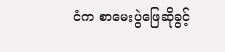ငံက စာမေးပွဲဖြေဆိုခွင့်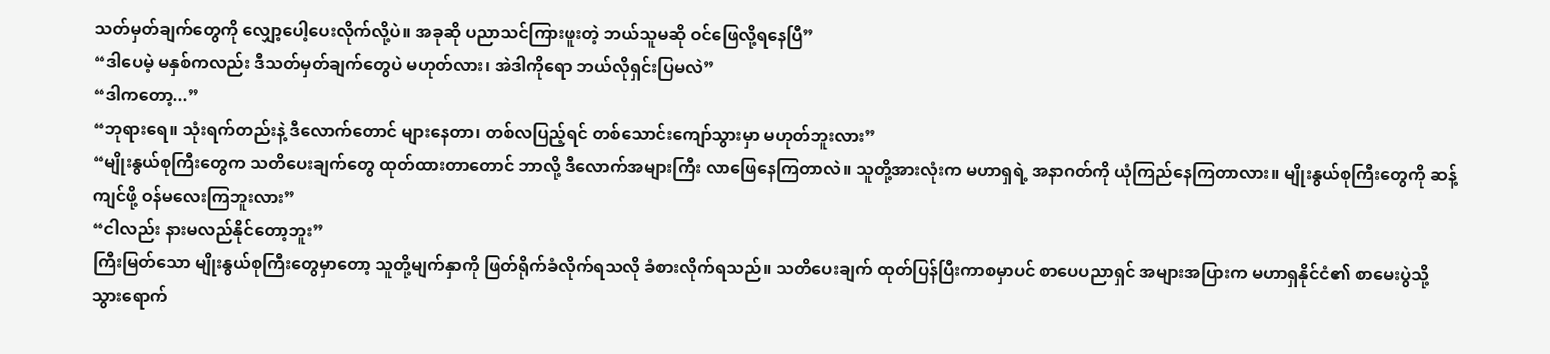သတ်မှတ်ချက်တွေကို လျှော့ပေါ့ပေးလိုက်လို့ပဲ။ အခုဆို ပညာသင်ကြားဖူးတဲ့ ဘယ်သူမဆို ဝင်ဖြေလို့ရနေပြီ”
“ဒါပေမဲ့ မနှစ်ကလည်း ဒီသတ်မှတ်ချက်တွေပဲ မဟုတ်လား၊ အဲဒါကိုရော ဘယ်လိုရှင်းပြမလဲ”
“ဒါကတော့...”
“ဘုရားရေ။ သုံးရက်တည်းနဲ့ ဒီလောက်တောင် များနေတာ၊ တစ်လပြည့်ရင် တစ်သောင်းကျော်သွားမှာ မဟုတ်ဘူးလား”
“မျိုးနွယ်စုကြီးတွေက သတိပေးချက်တွေ ထုတ်ထားတာတောင် ဘာလို့ ဒီလောက်အများကြီး လာဖြေနေကြတာလဲ။ သူတို့အားလုံးက မဟာရှရဲ့ အနာဂတ်ကို ယုံကြည်နေကြတာလား။ မျိုးနွယ်စုကြီးတွေကို ဆန့်ကျင်ဖို့ ဝန်မလေးကြဘူးလား”
“ငါလည်း နားမလည်နိုင်တော့ဘူး”
ကြီးမြတ်သော မျိုးနွယ်စုကြီးတွေမှာတော့ သူတို့မျက်နှာကို ဖြတ်ရိုက်ခံလိုက်ရသလို ခံစားလိုက်ရသည်။ သတိပေးချက် ထုတ်ပြန်ပြီးကာစမှာပင် စာပေပညာရှင် အများအပြားက မဟာရှနိုင်ငံ၏ စာမေးပွဲသို့ သွားရောက်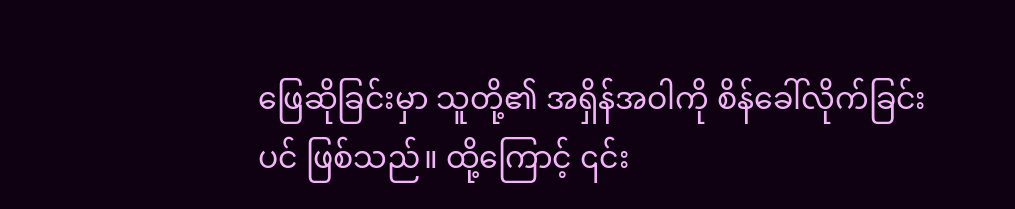ဖြေဆိုခြင်းမှာ သူတို့၏ အရှိန်အဝါကို စိန်ခေါ်လိုက်ခြင်းပင် ဖြစ်သည်။ ထို့ကြောင့် ၎င်း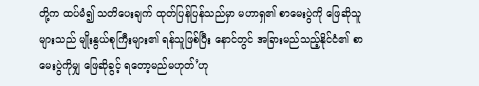တို့က ထပ်မံ၍ သတိပေးချက် ထုတ်ပြန်ပြန်သည်မှာ မဟာရှ၏ စာမေးပွဲကို ဖြေဆိုသူများသည် မျိုးနွယ်စုကြီးများ၏ ရန်သူဖြစ်ပြီး နောင်တွင် အခြားမည်သည့်နိုင်ငံ၏ စာမေးပွဲကိုမျှ ဖြေဆိုခွင့် ရတော့မည်မဟုတ်’ဟု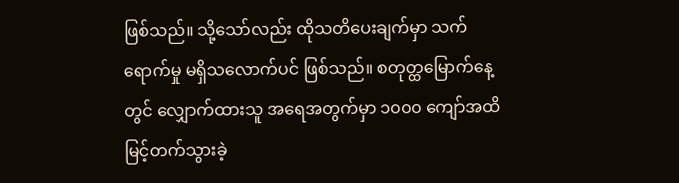ဖြစ်သည်။ သို့သော်လည်း ထိုသတိပေးချက်မှာ သက်ရောက်မှု မရှိသလောက်ပင် ဖြစ်သည်။ စတုတ္ထမြောက်နေ့တွင် လျှောက်ထားသူ အရေအတွက်မှာ ၁၀၀၀ ကျော်အထိ မြင့်တက်သွားခဲ့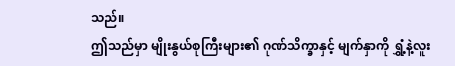သည်။
ဤသည်မှာ မျိုးနွယ်စုကြီးများ၏ ဂုဏ်သိက္ခာနှင့် မျက်နှာကို ရွှံ့နဲ့လူး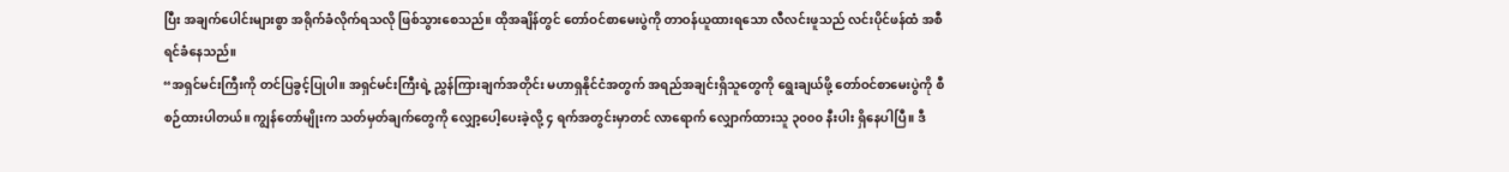ပြီး အချက်ပေါင်းများစွာ အရိုက်ခံလိုက်ရသလို ဖြစ်သွားစေသည်။ ထိုအချိန်တွင် တော်ဝင်စာမေးပွဲကို တာဝန်ယူထားရသော လီလင်းဖူသည် လင်းပိုင်ဖန်ထံ အစီရင်ခံနေသည်။
“အရှင်မင်းကြီးကို တင်ပြခွင့်ပြုပါ။ အရှင်မင်းကြီးရဲ့ ညွှန်ကြားချက်အတိုင်း မဟာရှနိုင်ငံအတွက် အရည်အချင်းရှိသူတွေကို ရွေးချယ်ဖို့ တော်ဝင်စာမေးပွဲကို စီစဉ်ထားပါတယ်။ ကျွန်တော်မျိုးက သတ်မှတ်ချက်တွေကို လျှော့ပေါ့ပေးခဲ့လို့ ၄ ရက်အတွင်းမှာတင် လာရောက် လျှောက်ထားသူ ၃၀၀၀ နီးပါး ရှိနေပါပြီ။ ဒီ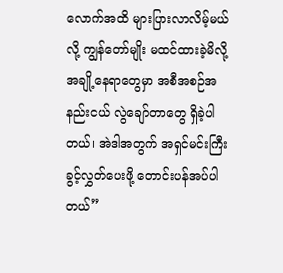လောက်အထိ များပြားလာလိမ့်မယ်လို့ ကျွန်တော်မျိုး မထင်ထားခဲ့မိလို့ အချို့နေရာတွေမှာ အစီအစဉ်အနည်းငယ် လွဲချော်တာတွေ ရှိခဲ့ပါတယ်၊ အဲဒါအတွက် အရှင်မင်းကြီး ခွင့်လွှတ်ပေးဖို့ တောင်းပန်အပ်ပါတယ်”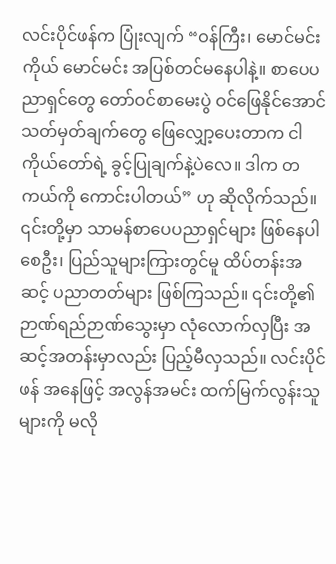လင်းပိုင်ဖန်က ပြုံးလျက် “ဝန်ကြီး၊ မောင်မင်းကိုယ် မောင်မင်း အပြစ်တင်မနေပါနဲ့။ စာပေပညာရှင်တွေ တော်ဝင်စာမေးပွဲ ဝင်ဖြေနိုင်အောင် သတ်မှတ်ချက်တွေ ဖြေလျှော့ပေးတာက ငါကိုယ်တော်ရဲ့ ခွင့်ပြုချက်နဲ့ပဲလေ။ ဒါက တကယ်ကို ကောင်းပါတယ်” ဟု ဆိုလိုက်သည်။
၎င်းတို့မှာ သာမန်စာပေပညာရှင်များ ဖြစ်နေပါစေဦး၊ ပြည်သူများကြားတွင်မူ ထိပ်တန်းအဆင့် ပညာတတ်များ ဖြစ်ကြသည်။ ၎င်းတို့၏ ဉာဏ်ရည်ဉာဏ်သွေးမှာ လုံလောက်လှပြီး အဆင့်အတန်းမှာလည်း ပြည့်မီလှသည်။ လင်းပိုင်ဖန် အနေဖြင့် အလွန်အမင်း ထက်မြက်လွန်းသူများကို မလို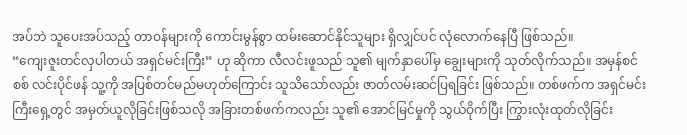အပ်ဘဲ သူပေးအပ်သည့် တာဝန်များကို ကောင်းမွန်စွာ ထမ်းဆောင်နိုင်သူများ ရှိလျှင်ပင် လုံလောက်နေပြီ ဖြစ်သည်။
“ကျေးဇူးတင်လှပါတယ် အရှင်မင်းကြီး” ဟု ဆိုကာ လီလင်းဖူသည် သူ၏ မျက်နှာပေါ်မှ ချွေးများကို သုတ်လိုက်သည်။ အမှန်စင်စစ် လင်းပိုင်ဖန် သူ့ကို အပြစ်တင်မည်မဟုတ်ကြောင်း သူသိသော်လည်း ဇာတ်လမ်းဆင်ပြရခြင်း ဖြစ်သည်။ တစ်ဖက်က အရှင်မင်းကြီးရှေ့တွင် အမှတ်ယူလိုခြင်းဖြစ်သလို အခြားတစ်ဖက်ကလည်း သူ၏ အောင်မြင်မှုကို သွယ်ဝိုက်ပြီး ကြွားလုံးထုတ်လိုခြင်း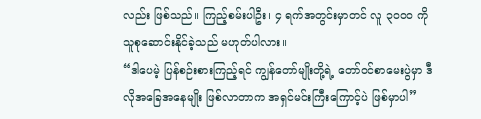လည်း ဖြစ်သည်။ ကြည့်စမ်းပါဦး၊ ၄ ရက်အတွင်းမှာတင် လူ ၃၀၀၀ ကို သူစုဆောင်းနိုင်ခဲ့သည် မဟုတ်ပါလား။
“ဒါပေမဲ့ ပြန်စဉ်းစားကြည့်ရင် ကျွန်တော်မျိုးတို့ရဲ့ တော်ဝင်စာမေးပွဲမှာ ဒီလိုအခြေအနေမျိုး ဖြစ်လာတာက အရှင်မင်းကြီးကြောင့်ပဲ ဖြစ်မှာပါ”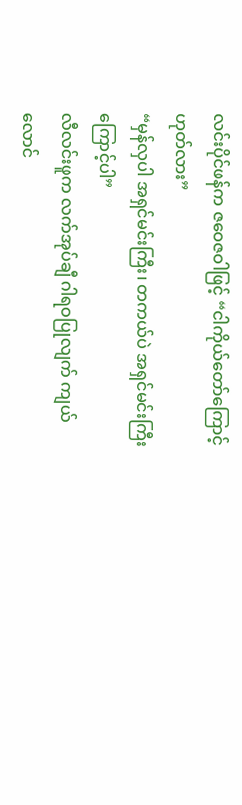လင်းပိုင်ဖန်က ဇဝေဇဝါဖြင့် “ငါကိုယ်တော်ကြောင့် ဟုတ်လား”
“မှန်လှပါ အရှင်မင်းကြီး၊ တကယ်ပဲ အရှင်မင်းကြီးကြောင့်ပါ”
လီလင်းဖူက လက်အုပ်ချီ ဂါရဝပြုလျက် ကျယ်လောင်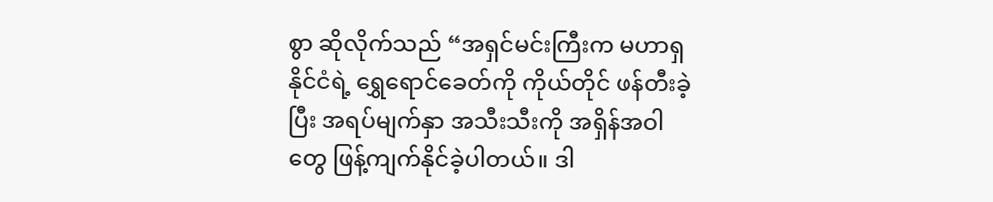စွာ ဆိုလိုက်သည် “အရှင်မင်းကြီးက မဟာရှနိုင်ငံရဲ့ ရွှေရောင်ခေတ်ကို ကိုယ်တိုင် ဖန်တီးခဲ့ပြီး အရပ်မျက်နှာ အသီးသီးကို အရှိန်အဝါတွေ ဖြန့်ကျက်နိုင်ခဲ့ပါတယ်။ ဒါ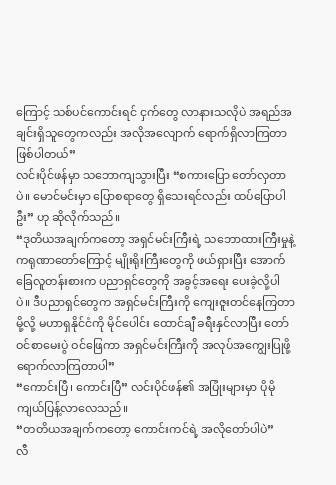ကြောင့် သစ်ပင်ကောင်းရင် ငှက်တွေ လာနားသလိုပဲ အရည်အချင်းရှိသူတွေကလည်း အလိုအလျောက် ရောက်ရှိလာကြတာ ဖြစ်ပါတယ်”
လင်းပိုင်ဖန်မှာ သဘောကျသွားပြီး “စကားပြော တော်လှတာပဲ။ မောင်မင်းမှာ ပြောစရာတွေ ရှိသေးရင်လည်း ထပ်ပြောပါဦး” ဟု ဆိုလိုက်သည်။
“ဒုတိယအချက်ကတော့ အရှင်မင်းကြီးရဲ့ သဘောထားကြီးမှုနဲ့ ကရုဏာတော်ကြောင့် မျိုးရိုးကြီးတွေကို ဖယ်ရှားပြီး အောက်ခြေလူတန်းစားက ပညာရှင်တွေကို အခွင့်အရေး ပေးခဲ့လို့ပါပဲ။ ဒီပညာရှင်တွေက အရှင်မင်းကြီးကို ကျေးဇူးတင်နေကြတာမို့လို့ မဟာရှနိုင်ငံကို မိုင်ပေါင်း ထောင်ချီ ခရီးနှင်လာပြီး တော်ဝင်စာမေးပွဲ ဝင်ဖြေကာ အရှင်မင်းကြီးကို အလုပ်အကျွေးပြုဖို့ ရောက်လာကြတာပါ”
“ကောင်းပြီ၊ ကောင်းပြီ” လင်းပိုင်ဖန်၏ အပြုံးများမှာ ပိုမိုကျယ်ပြန့်လာလေသည်။
“တတိယအချက်ကတော့ ကောင်းကင်ရဲ့ အလိုတော်ပါပဲ”
လီ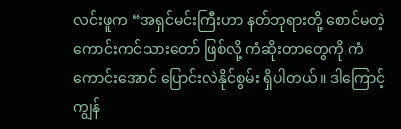လင်းဖူက “အရှင်မင်းကြီးဟာ နတ်ဘုရားတို့ စောင်မတဲ့ ကောင်းကင်သားတော် ဖြစ်လို့ ကံဆိုးတာတွေကို ကံကောင်းအောင် ပြောင်းလဲနိုင်စွမ်း ရှိပါတယ်။ ဒါကြောင့် ကျွန်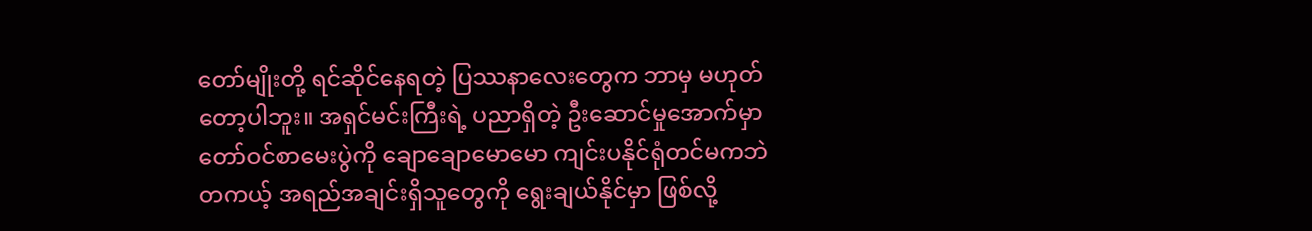တော်မျိုးတို့ ရင်ဆိုင်နေရတဲ့ ပြဿနာလေးတွေက ဘာမှ မဟုတ်တော့ပါဘူး။ အရှင်မင်းကြီးရဲ့ ပညာရှိတဲ့ ဦးဆောင်မှုအောက်မှာ တော်ဝင်စာမေးပွဲကို ချောချောမောမော ကျင်းပနိုင်ရုံတင်မကဘဲ တကယ့် အရည်အချင်းရှိသူတွေကို ရွေးချယ်နိုင်မှာ ဖြစ်လို့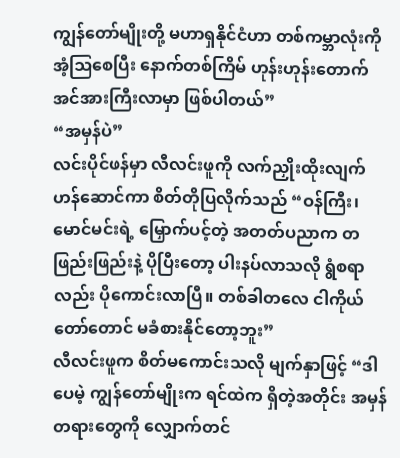ကျွန်တော်မျိုးတို့ မဟာရှနိုင်ငံဟာ တစ်ကမ္ဘာလုံးကို အံ့ဩစေပြီး နောက်တစ်ကြိမ် ဟုန်းဟုန်းတောက် အင်အားကြီးလာမှာ ဖြစ်ပါတယ်”
“အမှန်ပဲ”
လင်းပိုင်ဖန်မှာ လီလင်းဖူကို လက်ညှိုးထိုးလျက် ဟန်ဆောင်ကာ စိတ်တိုပြလိုက်သည် “ဝန်ကြီး၊ မောင်မင်းရဲ့ မြှောက်ပင့်တဲ့ အတတ်ပညာက တဖြည်းဖြည်းနဲ့ ပိုပြီးတော့ ပါးနပ်လာသလို ရွံစရာလည်း ပိုကောင်းလာပြီ။ တစ်ခါတလေ ငါကိုယ်တော်တောင် မခံစားနိုင်တော့ဘူး”
လီလင်းဖူက စိတ်မကောင်းသလို မျက်နှာဖြင့် “ဒါပေမဲ့ ကျွန်တော်မျိုးက ရင်ထဲက ရှိတဲ့အတိုင်း အမှန်တရားတွေကို လျှောက်တင်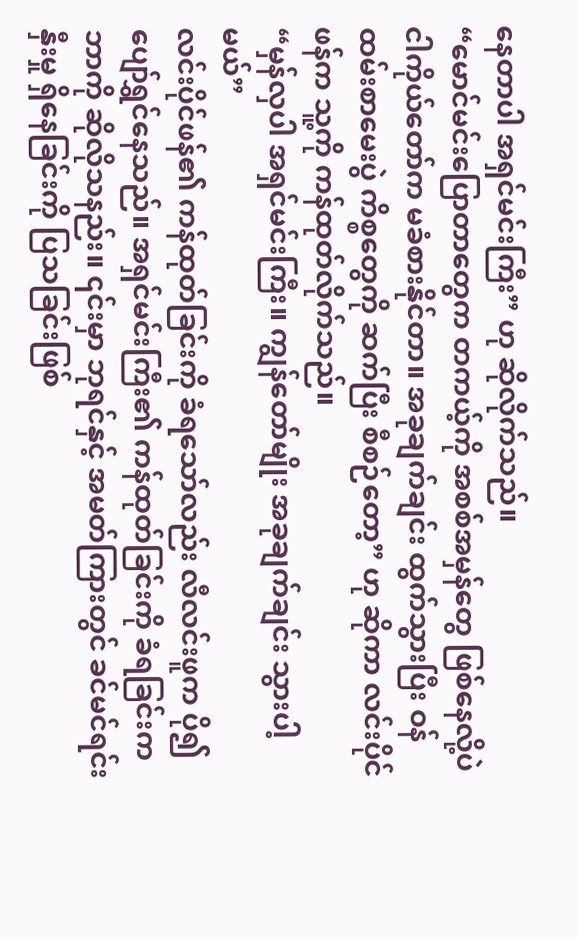နေတာပါ အရှင်မင်းကြီး” ဟု ဆိုလိုက်သည်။
“မောင်မင်းပြောတာတွေက တကယ့်ကို အစစ်အမှန်တွေ ဖြစ်နေလို့ပဲ ငါကိုယ်တော်က မခံစားနိုင်တာ။ အခုချက်ချင်း ထွက်သွားပြီး ဝန်ထမ်းစာမေးပွဲ ကိစ္စတွေကို ဆက်ပြီး စီစဉ်တော့” ဟု ဆိုကာ လင်းပိုင်ဖန်က သူ့ကို ကန်ထုတ်လိုက်သည်။
“မှန်လှပါ အရှင်မင်းကြီး။ ကျွန်တော်မျိုး အခုချက်ချင်း သွားပါ့မယ်”
လင်းပိုင်ဖန်၏ ကန်ထုတ်ခြင်းကို ခံရသော်လည်း လီလင်းဖူက ပို၍ ပျော်ရွှင်နေသည်။ အရှင်မင်းကြီး၏ ကန်ထုတ်ခြင်းကို ခံရခြင်းက ဘာကို ဆိုလိုသနည်း။ ၎င်းမှာ ဘုရင်နှင့် အမတ်ကြားတွင် ခင်မင်ရင်းနှီးမှု ရှိနေခြင်းကို ပြသခြင်းဖြစ်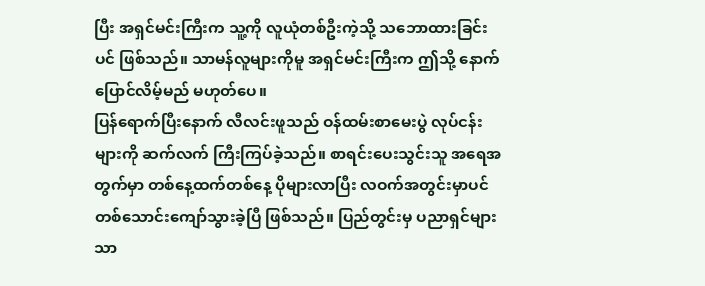ပြီး အရှင်မင်းကြီးက သူ့ကို လူယုံတစ်ဦးကဲ့သို့ သဘောထားခြင်းပင် ဖြစ်သည်။ သာမန်လူများကိုမူ အရှင်မင်းကြီးက ဤသို့ နောက်ပြောင်လိမ့်မည် မဟုတ်ပေ။
ပြန်ရောက်ပြီးနောက် လီလင်းဖူသည် ဝန်ထမ်းစာမေးပွဲ လုပ်ငန်းများကို ဆက်လက် ကြီးကြပ်ခဲ့သည်။ စာရင်းပေးသွင်းသူ အရေအတွက်မှာ တစ်နေ့ထက်တစ်နေ့ ပိုများလာပြီး လဝက်အတွင်းမှာပင် တစ်သောင်းကျော်သွားခဲ့ပြီ ဖြစ်သည်။ ပြည်တွင်းမှ ပညာရှင်များသာ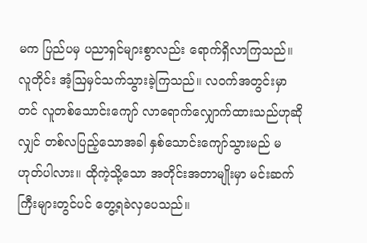မက ပြည်ပမှ ပညာရှင်များစွာလည်း ရောက်ရှိလာကြသည်။
လူတိုင်း အံ့ဩမှင်သက်သွားခဲ့ကြသည်။ လဝက်အတွင်းမှာတင် လူတစ်သောင်းကျော် လာရောက်လျှောက်ထားသည်ဟုဆိုလျှင် တစ်လပြည့်သောအခါ နှစ်သောင်းကျော်သွားမည် မဟုတ်ပါလား။ ထိုကဲ့သို့သော အတိုင်းအတာမျိုးမှာ မင်းဆက်ကြီးများတွင်ပင် တွေ့ရခဲလှပေသည်။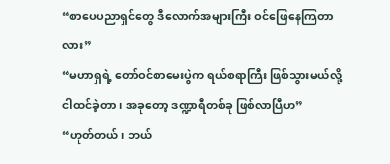“စာပေပညာရှင်တွေ ဒီလောက်အများကြီး ဝင်ဖြေနေကြတာလား”
“မဟာရှရဲ့ တော်ဝင်စာမေးပွဲက ရယ်စရာကြီး ဖြစ်သွားမယ်လို့ ငါထင်ခဲ့တာ၊ အခုတော့ ဒဏ္ဍာရီတစ်ခု ဖြစ်လာပြီဟ”
“ဟုတ်တယ်၊ ဘယ်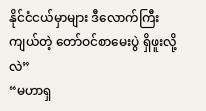နိုင်ငံငယ်မှာများ ဒီလောက်ကြီးကျယ်တဲ့ တော်ဝင်စာမေးပွဲ ရှိဖူးလို့လဲ”
“မဟာရှ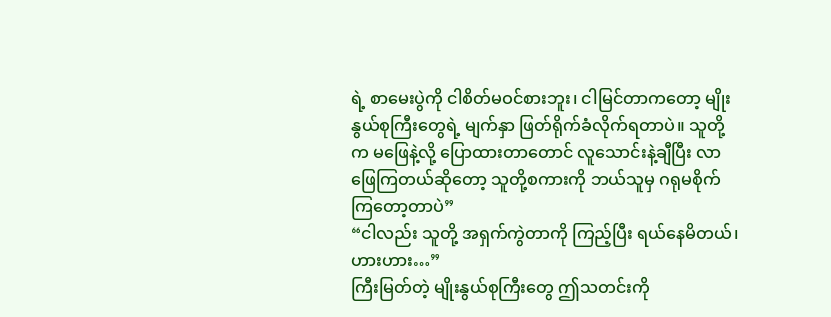ရဲ့ စာမေးပွဲကို ငါစိတ်မဝင်စားဘူး၊ ငါမြင်တာကတော့ မျိုးနွယ်စုကြီးတွေရဲ့ မျက်နှာ ဖြတ်ရိုက်ခံလိုက်ရတာပဲ။ သူတို့က မဖြေနဲ့လို့ ပြောထားတာတောင် လူသောင်းနဲ့ချီပြီး လာဖြေကြတယ်ဆိုတော့ သူတို့စကားကို ဘယ်သူမှ ဂရုမစိုက်ကြတော့တာပဲ”
“ငါလည်း သူတို့ အရှက်ကွဲတာကို ကြည့်ပြီး ရယ်နေမိတယ်၊ ဟားဟား…”
ကြီးမြတ်တဲ့ မျိုးနွယ်စုကြီးတွေ ဤသတင်းကို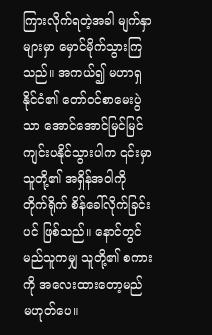ကြားလိုက်ရတဲ့အခါ မျက်နှာများမှာ မှောင်မိုက်သွားကြသည်။ အကယ်၍ မဟာရှနိုင်ငံ၏ တော်ဝင်စာမေးပွဲသာ အောင်အောင်မြင်မြင် ကျင်းပနိုင်သွားပါက ၎င်းမှာ သူတို့၏ အရှိန်အဝါကို တိုက်ရိုက် စိန်ခေါ်လိုက်ခြင်းပင် ဖြစ်သည်။ နောင်တွင် မည်သူကမျှ သူတို့၏ စကားကို အလေးထားတော့မည် မဟုတ်ပေ။